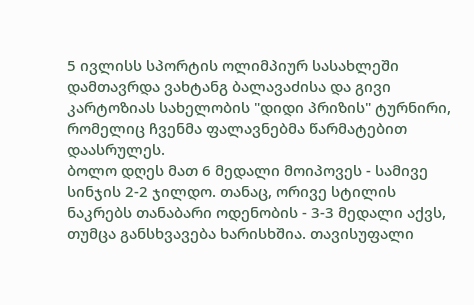5 ივლისს სპორტის ოლიმპიურ სასახლეში დამთავრდა ვახტანგ ბალავაძისა და გივი კარტოზიას სახელობის "დიდი პრიზის" ტურნირი, რომელიც ჩვენმა ფალავნებმა წარმატებით დაასრულეს.
ბოლო დღეს მათ 6 მედალი მოიპოვეს - სამივე სინჯის 2-2 ჯილდო. თანაც, ორივე სტილის ნაკრებს თანაბარი ოდენობის - 3-3 მედალი აქვს, თუმცა განსხვავება ხარისხშია. თავისუფალი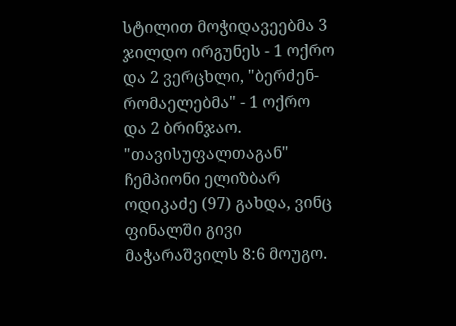სტილით მოჭიდავეებმა 3 ჯილდო ირგუნეს - 1 ოქრო და 2 ვერცხლი, "ბერძენ-რომაელებმა" - 1 ოქრო და 2 ბრინჯაო.
"თავისუფალთაგან" ჩემპიონი ელიზბარ ოდიკაძე (97) გახდა, ვინც ფინალში გივი მაჭარაშვილს 8:6 მოუგო.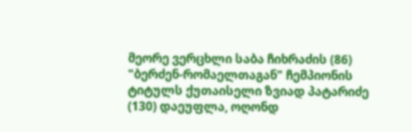მეორე ვერცხლი საბა ჩიხრაძის (86)
"ბერძენ-რომაელთაგან" ჩემპიონის ტიტულს ქუთაისელი ზვიად პატარიძე (130) დაეუფლა, ოღონდ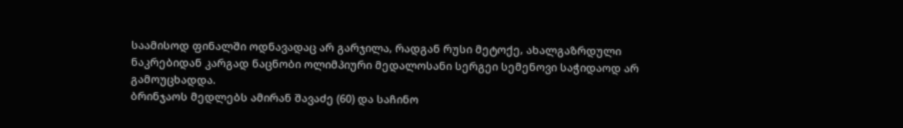საამისოდ ფინალში ოდნავადაც არ გარჯილა, რადგან რუსი მეტოქე, ახალგაზრდული ნაკრებიდან კარგად ნაცნობი ოლიმპიური მედალოსანი სერგეი სემენოვი საჭიდაოდ არ გამოუცხადდა.
ბრინჯაოს მედლებს ამირან შავაძე (60) და საჩინო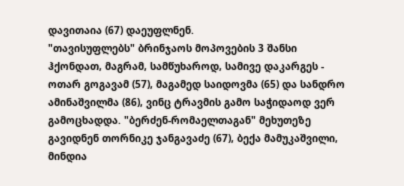დავითაია (67) დაეუფლნენ.
"თავისუფლებს" ბრინჯაოს მოპოვების 3 შანსი ჰქონდათ, მაგრამ, სამწუხაროდ, სამივე დაკარგეს - ოთარ გოგავამ (57), მაგამედ საიდოვმა (65) და სანდრო ამინაშვილმა (86), ვინც ტრავმის გამო საჭიდაოდ ვერ გამოცხადდა. "ბერძენ-რომაელთაგან" მეხუთეზე გავიდნენ თორნიკე ჯანგავაძე (67), ბექა მამუკაშვილი, მინდია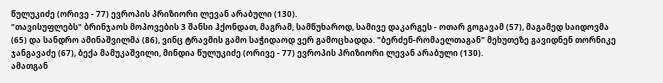წულუკიძე (ორივე - 77) ევროპის პრიზიორი ლევან არაბული (130).
"თავისუფლებს" ბრინჯაოს მოპოვების 3 შანსი ჰქონდათ, მაგრამ, სამწუხაროდ, სამივე დაკარგეს - ოთარ გოგავამ (57), მაგამედ საიდოვმა (65) და სანდრო ამინაშვილმა (86), ვინც ტრავმის გამო საჭიდაოდ ვერ გამოცხადდა. "ბერძენ-რომაელთაგან" მეხუთეზე გავიდნენ თორნიკე ჯანგავაძე (67), ბექა მამუკაშვილი, მინდია წულუკიძე (ორივე - 77) ევროპის პრიზიორი ლევან არაბული (130).
ამათგან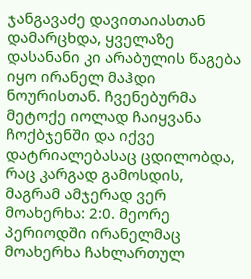ჯანგავაძე დავითაიასთან დამარცხდა, ყველაზე დასანანი კი არაბულის წაგება იყო ირანელ მაჰდი ნოურისთან. ჩვენებურმა მეტოქე იოლად ჩაიყვანა ჩოქბჯენში და იქვე დატრიალებასაც ცდილობდა, რაც კარგად გამოსდის, მაგრამ ამჯერად ვერ მოახერხა: 2:0. მეორე პერიოდში ირანელმაც მოახერხა ჩახლართულ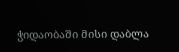ჭიდაობაში მისი დაბლა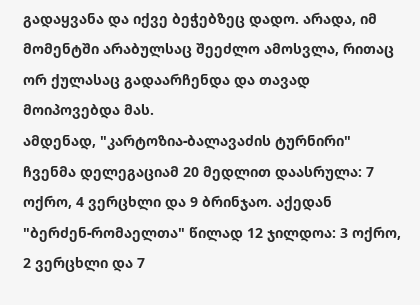გადაყვანა და იქვე ბეჭებზეც დადო. არადა, იმ მომენტში არაბულსაც შეეძლო ამოსვლა, რითაც ორ ქულასაც გადაარჩენდა და თავად მოიპოვებდა მას.
ამდენად, "კარტოზია-ბალავაძის ტურნირი" ჩვენმა დელეგაციამ 20 მედლით დაასრულა: 7 ოქრო, 4 ვერცხლი და 9 ბრინჯაო. აქედან "ბერძენ-რომაელთა" წილად 12 ჯილდოა: 3 ოქრო, 2 ვერცხლი და 7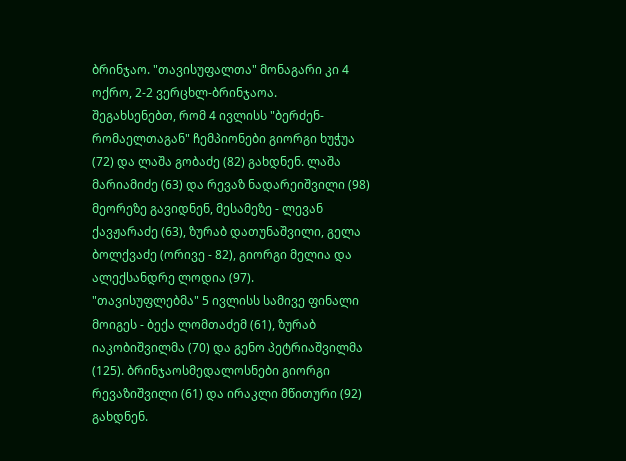ბრინჯაო. "თავისუფალთა" მონაგარი კი 4 ოქრო, 2-2 ვერცხლ-ბრინჯაოა.
შეგახსენებთ, რომ 4 ივლისს "ბერძენ-რომაელთაგან" ჩემპიონები გიორგი ხუჭუა (72) და ლაშა გობაძე (82) გახდნენ. ლაშა მარიამიძე (63) და რევაზ ნადარეიშვილი (98) მეორეზე გავიდნენ, მესამეზე - ლევან ქავჟარაძე (63), ზურაბ დათუნაშვილი, გელა ბოლქვაძე (ორივე - 82), გიორგი მელია და ალექსანდრე ლოდია (97).
"თავისუფლებმა" 5 ივლისს სამივე ფინალი მოიგეს - ბექა ლომთაძემ (61), ზურაბ იაკობიშვილმა (70) და გენო პეტრიაშვილმა (125). ბრინჯაოსმედალოსნები გიორგი რევაზიშვილი (61) და ირაკლი მწითური (92) გახდნენ.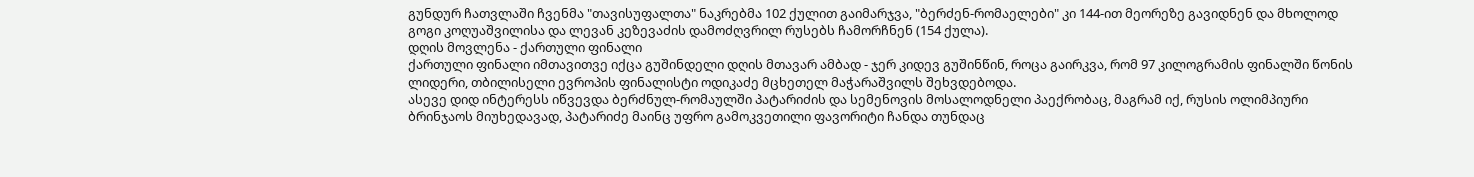გუნდურ ჩათვლაში ჩვენმა "თავისუფალთა" ნაკრებმა 102 ქულით გაიმარჯვა, "ბერძენ-რომაელები" კი 144-ით მეორეზე გავიდნენ და მხოლოდ გოგი კოღუაშვილისა და ლევან კეზევაძის დამოძღვრილ რუსებს ჩამორჩნენ (154 ქულა).
დღის მოვლენა - ქართული ფინალი
ქართული ფინალი იმთავითვე იქცა გუშინდელი დღის მთავარ ამბად - ჯერ კიდევ გუშინწინ, როცა გაირკვა, რომ 97 კილოგრამის ფინალში წონის ლიდერი, თბილისელი ევროპის ფინალისტი ოდიკაძე მცხეთელ მაჭარაშვილს შეხვდებოდა.
ასევე დიდ ინტერესს იწვევდა ბერძნულ-რომაულში პატარიძის და სემენოვის მოსალოდნელი პაექრობაც, მაგრამ იქ, რუსის ოლიმპიური ბრინჯაოს მიუხედავად, პატარიძე მაინც უფრო გამოკვეთილი ფავორიტი ჩანდა თუნდაც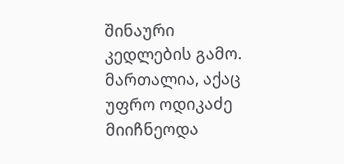შინაური კედლების გამო.
მართალია, აქაც უფრო ოდიკაძე მიიჩნეოდა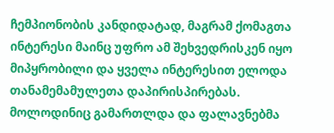ჩემპიონობის კანდიდატად, მაგრამ ქომაგთა ინტერესი მაინც უფრო ამ შეხვედრისკენ იყო მიპყრობილი და ყველა ინტერესით ელოდა თანამემამულეთა დაპირისპირებას.
მოლოდინიც გამართლდა და ფალავნებმა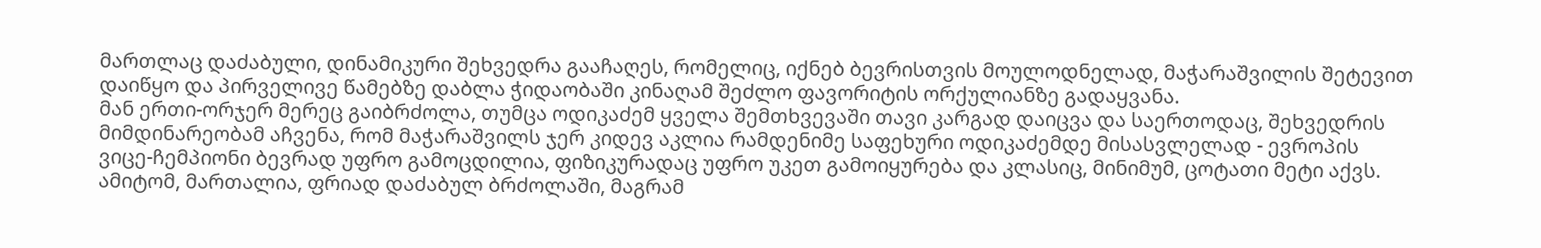მართლაც დაძაბული, დინამიკური შეხვედრა გააჩაღეს, რომელიც, იქნებ ბევრისთვის მოულოდნელად, მაჭარაშვილის შეტევით დაიწყო და პირველივე წამებზე დაბლა ჭიდაობაში კინაღამ შეძლო ფავორიტის ორქულიანზე გადაყვანა.
მან ერთი-ორჯერ მერეც გაიბრძოლა, თუმცა ოდიკაძემ ყველა შემთხვევაში თავი კარგად დაიცვა და საერთოდაც, შეხვედრის მიმდინარეობამ აჩვენა, რომ მაჭარაშვილს ჯერ კიდევ აკლია რამდენიმე საფეხური ოდიკაძემდე მისასვლელად - ევროპის ვიცე-ჩემპიონი ბევრად უფრო გამოცდილია, ფიზიკურადაც უფრო უკეთ გამოიყურება და კლასიც, მინიმუმ, ცოტათი მეტი აქვს.
ამიტომ, მართალია, ფრიად დაძაბულ ბრძოლაში, მაგრამ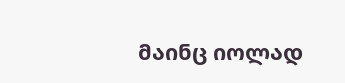მაინც იოლად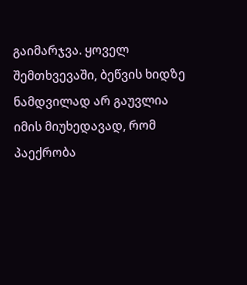გაიმარჯვა. ყოველ შემთხვევაში, ბეწვის ხიდზე ნამდვილად არ გაუვლია იმის მიუხედავად, რომ პაექრობა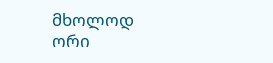მხოლოდ ორი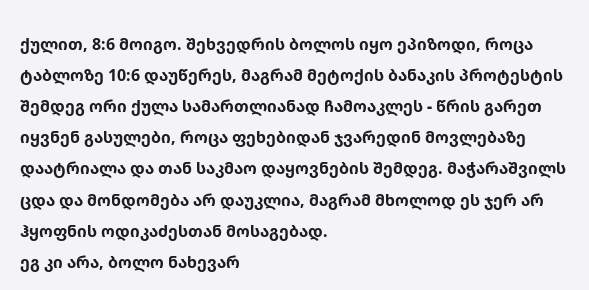ქულით, 8:6 მოიგო. შეხვედრის ბოლოს იყო ეპიზოდი, როცა ტაბლოზე 10:6 დაუწერეს, მაგრამ მეტოქის ბანაკის პროტესტის შემდეგ ორი ქულა სამართლიანად ჩამოაკლეს - წრის გარეთ იყვნენ გასულები, როცა ფეხებიდან ჯვარედინ მოვლებაზე დაატრიალა და თან საკმაო დაყოვნების შემდეგ. მაჭარაშვილს ცდა და მონდომება არ დაუკლია, მაგრამ მხოლოდ ეს ჯერ არ ჰყოფნის ოდიკაძესთან მოსაგებად.
ეგ კი არა, ბოლო ნახევარ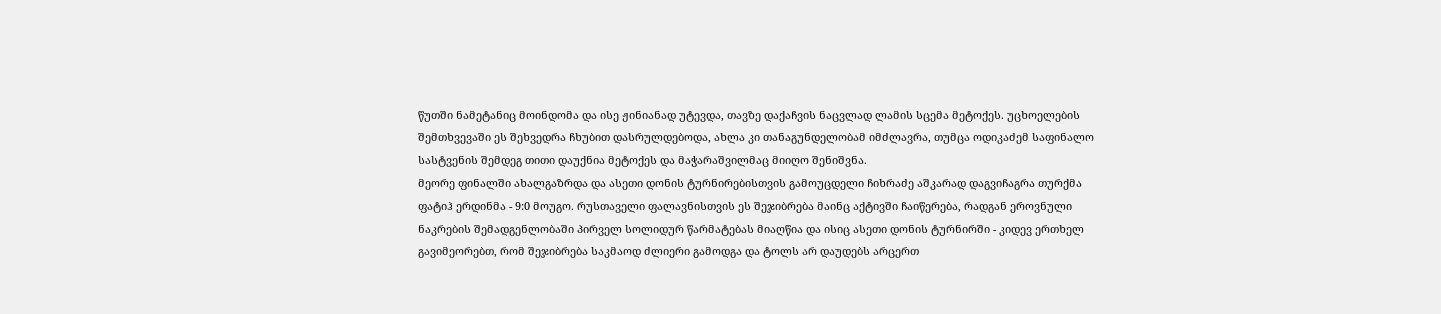წუთში ნამეტანიც მოინდომა და ისე ჟინიანად უტევდა, თავზე დაქაჩვის ნაცვლად ლამის სცემა მეტოქეს. უცხოელების შემთხვევაში ეს შეხვედრა ჩხუბით დასრულდებოდა, ახლა კი თანაგუნდელობამ იმძლავრა, თუმცა ოდიკაძემ საფინალო სასტვენის შემდეგ თითი დაუქნია მეტოქეს და მაჭარაშვილმაც მიიღო შენიშვნა.
მეორე ფინალში ახალგაზრდა და ასეთი დონის ტურნირებისთვის გამოუცდელი ჩიხრაძე აშკარად დაგვიჩაგრა თურქმა ფატიჰ ერდინმა - 9:0 მოუგო. რუსთაველი ფალავნისთვის ეს შეჯიბრება მაინც აქტივში ჩაიწერება, რადგან ეროვნული ნაკრების შემადგენლობაში პირველ სოლიდურ წარმატებას მიაღწია და ისიც ასეთი დონის ტურნირში - კიდევ ერთხელ გავიმეორებთ, რომ შეჯიბრება საკმაოდ ძლიერი გამოდგა და ტოლს არ დაუდებს არცერთ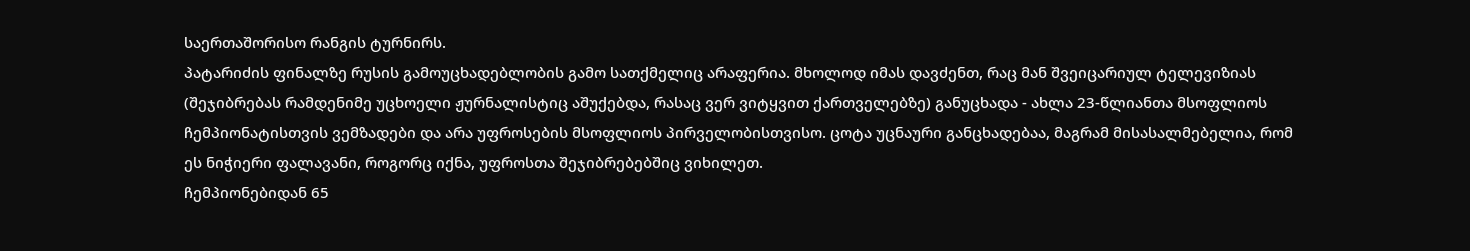საერთაშორისო რანგის ტურნირს.
პატარიძის ფინალზე რუსის გამოუცხადებლობის გამო სათქმელიც არაფერია. მხოლოდ იმას დავძენთ, რაც მან შვეიცარიულ ტელევიზიას (შეჯიბრებას რამდენიმე უცხოელი ჟურნალისტიც აშუქებდა, რასაც ვერ ვიტყვით ქართველებზე) განუცხადა - ახლა 23-წლიანთა მსოფლიოს ჩემპიონატისთვის ვემზადები და არა უფროსების მსოფლიოს პირველობისთვისო. ცოტა უცნაური განცხადებაა, მაგრამ მისასალმებელია, რომ ეს ნიჭიერი ფალავანი, როგორც იქნა, უფროსთა შეჯიბრებებშიც ვიხილეთ.
ჩემპიონებიდან 65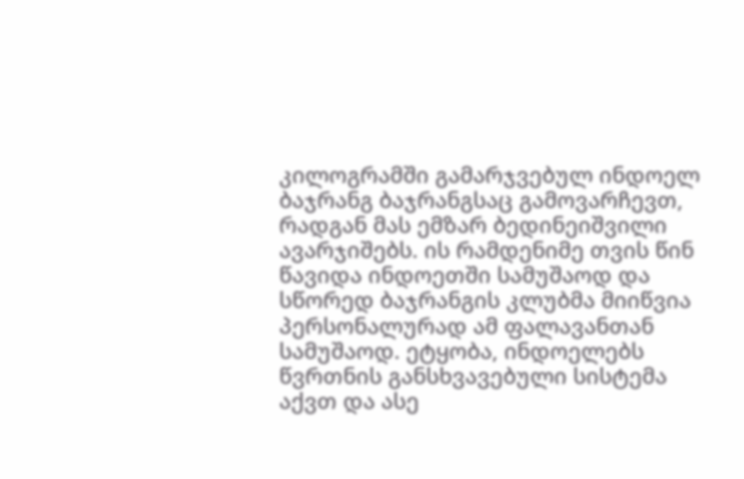კილოგრამში გამარჯვებულ ინდოელ ბაჯრანგ ბაჯრანგსაც გამოვარჩევთ, რადგან მას ემზარ ბედინეიშვილი ავარჯიშებს. ის რამდენიმე თვის წინ წავიდა ინდოეთში სამუშაოდ და სწორედ ბაჯრანგის კლუბმა მიიწვია პერსონალურად ამ ფალავანთან სამუშაოდ. ეტყობა, ინდოელებს წვრთნის განსხვავებული სისტემა აქვთ და ასე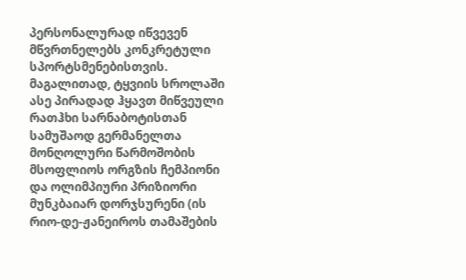პერსონალურად იწვევენ მწვრთნელებს კონკრეტული სპორტსმენებისთვის.
მაგალითად, ტყვიის სროლაში ასე პირადად ჰყავთ მიწვეული რათჰხი სარნაბოტისთან სამუშაოდ გერმანელთა მონღოლური წარმოშობის მსოფლიოს ორგზის ჩემპიონი და ოლიმპიური პრიზიორი მუნკბაიარ დორჯსურენი (ის რიო-დე-ჟანეიროს თამაშების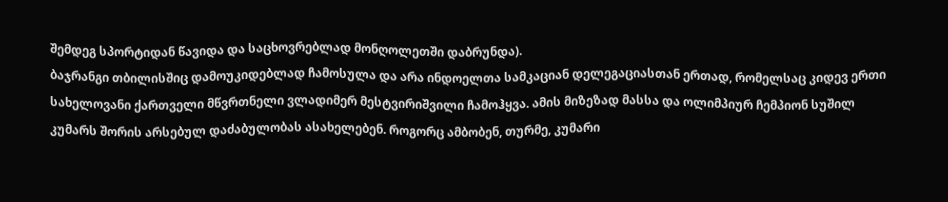შემდეგ სპორტიდან წავიდა და საცხოვრებლად მონღოლეთში დაბრუნდა).
ბაჯრანგი თბილისშიც დამოუკიდებლად ჩამოსულა და არა ინდოელთა სამკაციან დელეგაციასთან ერთად, რომელსაც კიდევ ერთი სახელოვანი ქართველი მწვრთნელი ვლადიმერ მესტვირიშვილი ჩამოჰყვა. ამის მიზეზად მასსა და ოლიმპიურ ჩემპიონ სუშილ კუმარს შორის არსებულ დაძაბულობას ასახელებენ. როგორც ამბობენ, თურმე, კუმარი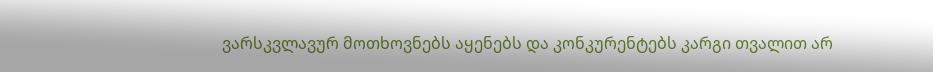ვარსკვლავურ მოთხოვნებს აყენებს და კონკურენტებს კარგი თვალით არ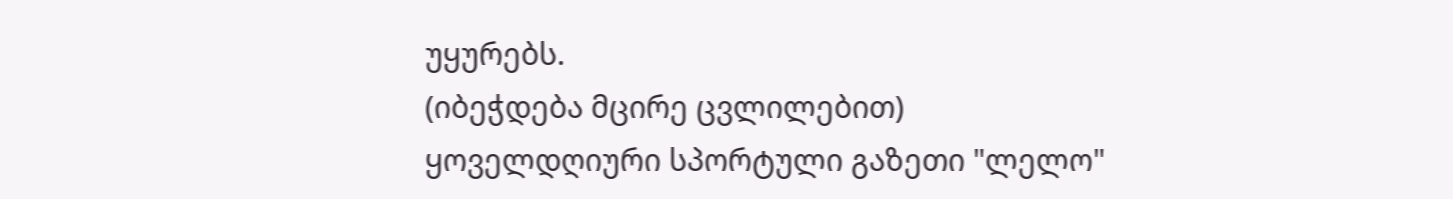უყურებს.
(იბეჭდება მცირე ცვლილებით)
ყოველდღიური სპორტული გაზეთი "ლელო"